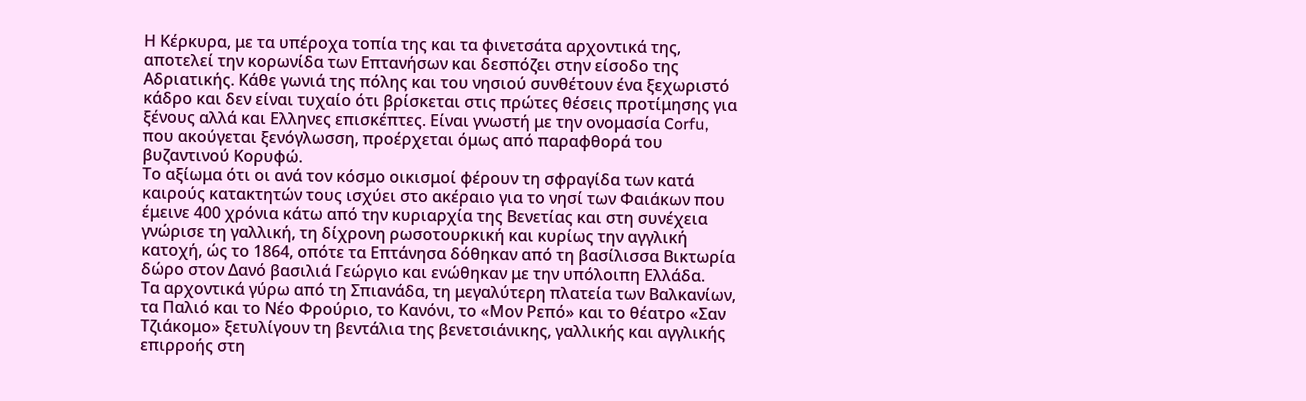Η Κέρκυρα, με τα υπέροχα τοπία της και τα φινετσάτα αρχοντικά της, αποτελεί την κορωνίδα των Επτανήσων και δεσπόζει στην είσοδο της Αδριατικής. Κάθε γωνιά της πόλης και του νησιού συνθέτουν ένα ξεχωριστό κάδρο και δεν είναι τυχαίο ότι βρίσκεται στις πρώτες θέσεις προτίμησης για ξένους αλλά και Ελληνες επισκέπτες. Είναι γνωστή με την ονομασία Corfu, που ακούγεται ξενόγλωσση, προέρχεται όμως από παραφθορά του βυζαντινού Κορυφώ.
Το αξίωμα ότι οι ανά τον κόσμο οικισμοί φέρουν τη σφραγίδα των κατά καιρούς κατακτητών τους ισχύει στο ακέραιο για το νησί των Φαιάκων που έμεινε 400 χρόνια κάτω από την κυριαρχία της Βενετίας και στη συνέχεια γνώρισε τη γαλλική, τη δίχρονη ρωσοτουρκική και κυρίως την αγγλική κατοχή, ώς το 1864, οπότε τα Επτάνησα δόθηκαν από τη βασίλισσα Βικτωρία δώρο στον Δανό βασιλιά Γεώργιο και ενώθηκαν με την υπόλοιπη Ελλάδα.
Τα αρχοντικά γύρω από τη Σπιανάδα, τη μεγαλύτερη πλατεία των Βαλκανίων, τα Παλιό και το Νέο Φρούριο, το Κανόνι, το «Μον Ρεπό» και το θέατρο «Σαν Τζιάκομο» ξετυλίγουν τη βεντάλια της βενετσιάνικης, γαλλικής και αγγλικής επιρροής στη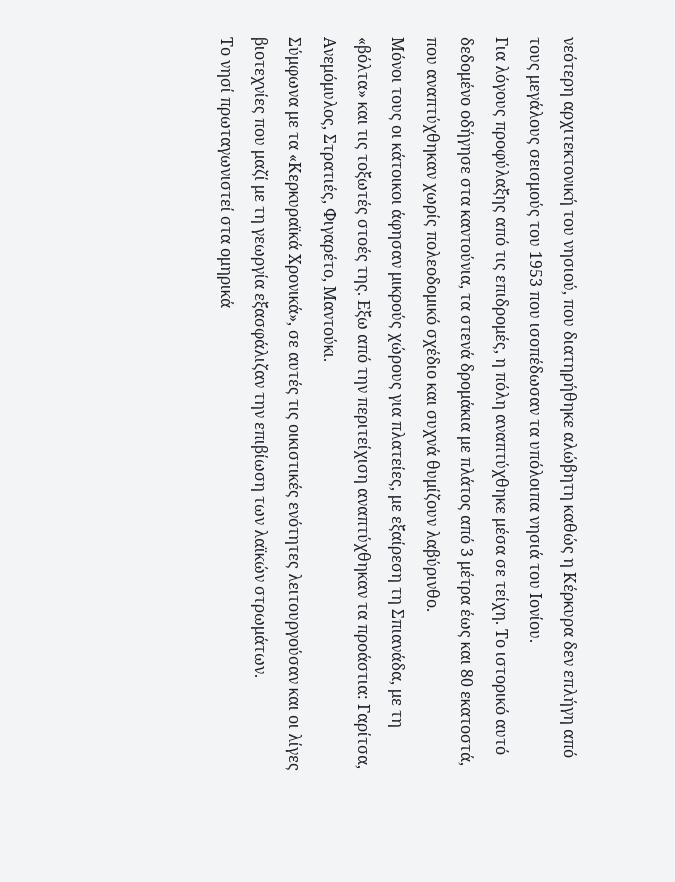νεότερη αρχιτεκτονική του νησιού, που διατηρήθηκε αλώβητη καθώς η Κέρκυρα δεν επλήγη από τους μεγάλους σεισμούς του 1953 που ισοπέδωσαν τα υπόλοιπα νησιά του Ιονίου.
Για λόγους προφύλαξης από τις επιδρομές, η πόλη αναπτύχθηκε μέσα σε τείχη. Το ιστορικό αυτό δεδομένο οδήγησε στα καντούνια, τα στενά δρομάκια με πλάτος από 3 μέτρα έως και 80 εκατοστά, που αναπτύχθηκαν χωρίς πολεοδομικό σχέδιο και συχνά θυμίζουν λαβύρινθο.
Μόνοι τους οι κάτοικοι άφησαν μικρούς χώρους για πλατείες, με εξαίρεση τη Σπιανάδα, με τη «βόλτα» και τις τοξωτές στοές της. Εξω από την περιτείχιση αναπτύχθηκαν τα προάστια: Γαρίτσα, Ανεμόμυλος, Στρατιές, Φιγαρέτο, Μαντούκι.
Σύμφωνα με τα «Κερκυραϊκά Χρονικά», σε αυτές τις οικιστικές ενότητες λειτουργούσαν και οι λίγες βιοτεχνίες που μαζί με τη γεωργία εξασφάλιζαν την επιβίωση των λαϊκών στρωμάτων.
Το νησί πρωταγωνιστεί στα ομηρικά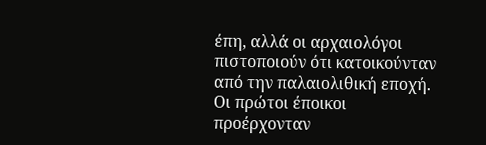έπη, αλλά οι αρχαιολόγοι πιστοποιούν ότι κατοικούνταν από την παλαιολιθική εποχή. Οι πρώτοι έποικοι προέρχονταν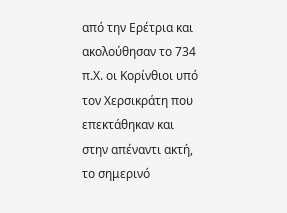από την Ερέτρια και ακολούθησαν το 734 π.Χ. οι Κορίνθιοι υπό τον Χερσικράτη που επεκτάθηκαν και στην απέναντι ακτή, το σημερινό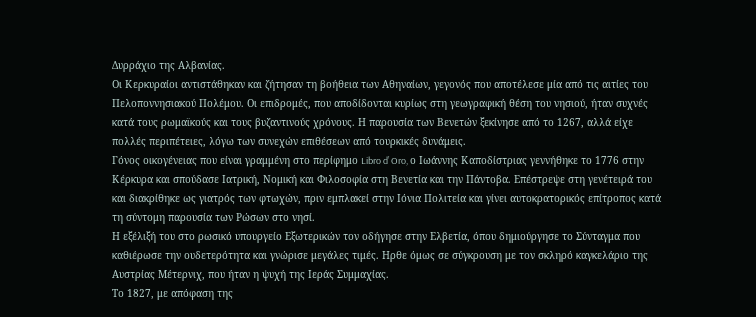Δυρράχιο της Αλβανίας.
Οι Κερκυραίοι αντιστάθηκαν και ζήτησαν τη βοήθεια των Αθηναίων, γεγονός που αποτέλεσε μία από τις αιτίες του Πελοποννησιακού Πολέμου. Οι επιδρομές, που αποδίδονται κυρίως στη γεωγραφική θέση του νησιού, ήταν συχνές κατά τους ρωμαϊκούς και τους βυζαντινούς χρόνους. Η παρουσία των Βενετών ξεκίνησε από το 1267, αλλά είχε πολλές περιπέτειες, λόγω των συνεχών επιθέσεων από τουρκικές δυνάμεις.
Γόνος οικογένειας που είναι γραμμένη στο περίφημο Libro d’ Oro, ο Ιωάννης Καποδίστριας γεννήθηκε το 1776 στην Κέρκυρα και σπούδασε Ιατρική, Νομική και Φιλοσοφία στη Βενετία και την Πάντοβα. Επέστρεψε στη γενέτειρά του και διακρίθηκε ως γιατρός των φτωχών, πριν εμπλακεί στην Ιόνια Πολιτεία και γίνει αυτοκρατορικός επίτροπος κατά τη σύντομη παρουσία των Ρώσων στο νησί.
Η εξέλιξή του στο ρωσικό υπουργείο Εξωτερικών τον οδήγησε στην Ελβετία, όπου δημιούργησε το Σύνταγμα που καθιέρωσε την ουδετερότητα και γνώρισε μεγάλες τιμές. Ηρθε όμως σε σύγκρουση με τον σκληρό καγκελάριο της Αυστρίας Μέτερνιχ, που ήταν η ψυχή της Ιεράς Συμμαχίας.
Το 1827, με απόφαση της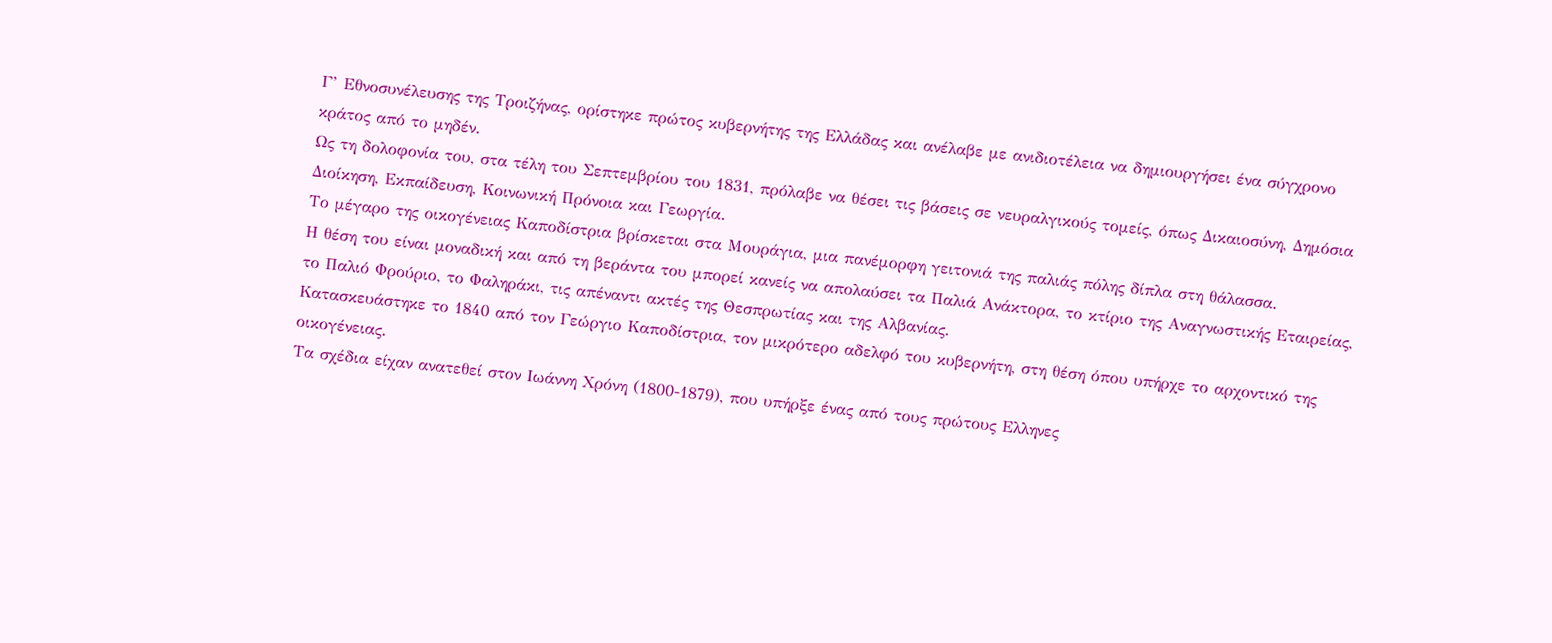Γ’ Εθνοσυνέλευσης της Τροιζήνας, ορίστηκε πρώτος κυβερνήτης της Ελλάδας και ανέλαβε με ανιδιοτέλεια να δημιουργήσει ένα σύγχρονο κράτος από το μηδέν.
Ως τη δολοφονία του, στα τέλη του Σεπτεμβρίου του 1831, πρόλαβε να θέσει τις βάσεις σε νευραλγικούς τομείς, όπως Δικαιοσύνη, Δημόσια Διοίκηση, Εκπαίδευση, Κοινωνική Πρόνοια και Γεωργία.
Το μέγαρο της οικογένειας Καποδίστρια βρίσκεται στα Μουράγια, μια πανέμορφη γειτονιά της παλιάς πόλης δίπλα στη θάλασσα.
Η θέση του είναι μοναδική και από τη βεράντα του μπορεί κανείς να απολαύσει τα Παλιά Ανάκτορα, το κτίριο της Αναγνωστικής Εταιρείας, το Παλιό Φρούριο, το Φαληράκι, τις απέναντι ακτές της Θεσπρωτίας και της Αλβανίας.
Κατασκευάστηκε το 1840 από τον Γεώργιο Καποδίστρια, τον μικρότερο αδελφό του κυβερνήτη, στη θέση όπου υπήρχε το αρχοντικό της οικογένειας.
Τα σχέδια είχαν ανατεθεί στον Ιωάννη Χρόνη (1800-1879), που υπήρξε ένας από τους πρώτους Ελληνες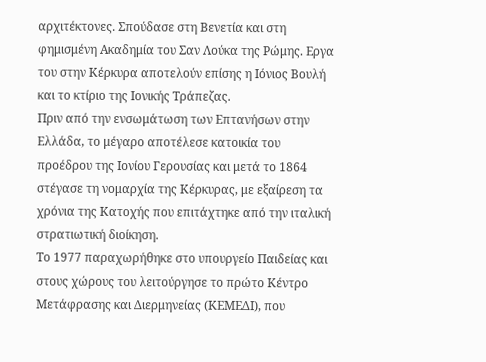αρχιτέκτονες. Σπούδασε στη Βενετία και στη φημισμένη Ακαδημία του Σαν Λούκα της Ρώμης. Εργα του στην Κέρκυρα αποτελούν επίσης η Ιόνιος Βουλή και το κτίριο της Ιονικής Τράπεζας.
Πριν από την ενσωμάτωση των Επτανήσων στην Ελλάδα, το μέγαρο αποτέλεσε κατοικία του προέδρου της Ιονίου Γερουσίας και μετά το 1864 στέγασε τη νομαρχία της Κέρκυρας, με εξαίρεση τα χρόνια της Κατοχής που επιτάχτηκε από την ιταλική στρατιωτική διοίκηση.
Το 1977 παραχωρήθηκε στο υπουργείο Παιδείας και στους χώρους του λειτούργησε το πρώτο Κέντρο Μετάφρασης και Διερμηνείας (ΚΕΜΕΔΙ), που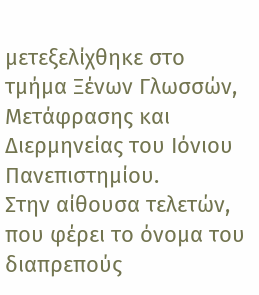μετεξελίχθηκε στο τμήμα Ξένων Γλωσσών, Μετάφρασης και Διερμηνείας του Ιόνιου Πανεπιστημίου.
Στην αίθουσα τελετών, που φέρει το όνομα του διαπρεπούς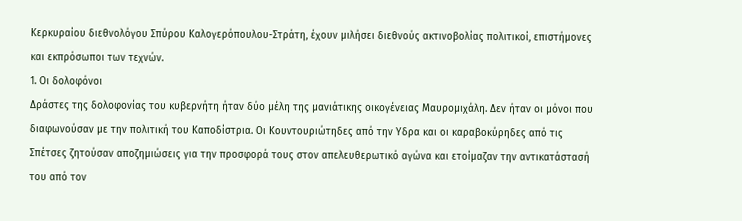Κερκυραίου διεθνολόγου Σπύρου Καλογερόπουλου-Στράτη, έχουν μιλήσει διεθνούς ακτινοβολίας πολιτικοί, επιστήμονες και εκπρόσωποι των τεχνών.
1. Οι δολοφόνοι
Δράστες της δολοφονίας του κυβερνήτη ήταν δύο μέλη της μανιάτικης οικογένειας Μαυρομιχάλη. Δεν ήταν οι μόνοι που διαφωνούσαν με την πολιτική του Καποδίστρια. Οι Κουντουριώτηδες από την Υδρα και οι καραβοκύρηδες από τις Σπέτσες ζητούσαν αποζημιώσεις για την προσφορά τους στον απελευθερωτικό αγώνα και ετοίμαζαν την αντικατάστασή του από τον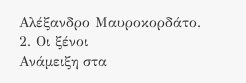Αλέξανδρο Μαυροκορδάτο.
2. Οι ξένοι
Ανάμειξη στα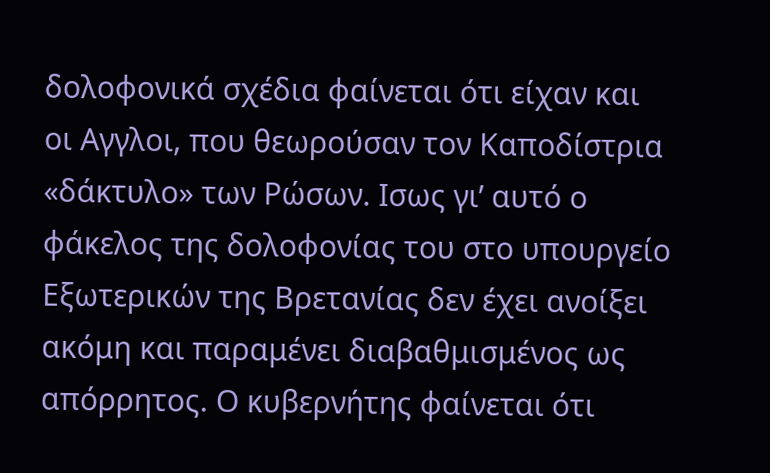δολοφονικά σχέδια φαίνεται ότι είχαν και οι Αγγλοι, που θεωρούσαν τον Καποδίστρια «δάκτυλο» των Ρώσων. Ισως γι’ αυτό ο φάκελος της δολοφονίας του στο υπουργείο Εξωτερικών της Βρετανίας δεν έχει ανοίξει ακόμη και παραμένει διαβαθμισμένος ως απόρρητος. Ο κυβερνήτης φαίνεται ότι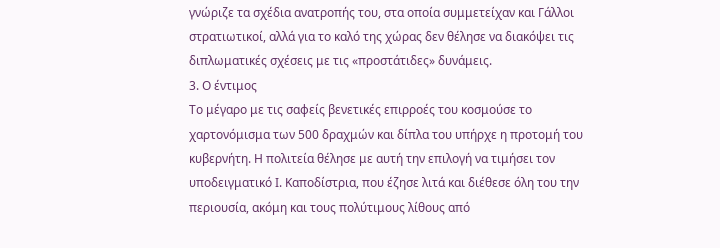γνώριζε τα σχέδια ανατροπής του, στα οποία συμμετείχαν και Γάλλοι στρατιωτικοί, αλλά για το καλό της χώρας δεν θέλησε να διακόψει τις διπλωματικές σχέσεις με τις «προστάτιδες» δυνάμεις.
3. Ο έντιμος
Το μέγαρο με τις σαφείς βενετικές επιρροές του κοσμούσε το χαρτονόμισμα των 500 δραχμών και δίπλα του υπήρχε η προτομή του κυβερνήτη. Η πολιτεία θέλησε με αυτή την επιλογή να τιμήσει τον υποδειγματικό Ι. Καποδίστρια, που έζησε λιτά και διέθεσε όλη του την περιουσία, ακόμη και τους πολύτιμους λίθους από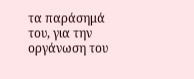τα παράσημά του, για την οργάνωση του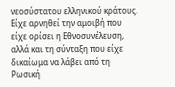νεοσύστατου ελληνικού κράτους.
Είχε αρνηθεί την αμοιβή που είχε ορίσει η Εθνοσυνέλευση, αλλά και τη σύνταξη που είχε δικαίωμα να λάβει από τη Ρωσική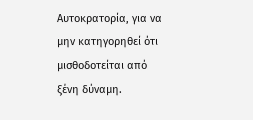Αυτοκρατορία, για να μην κατηγορηθεί ότι μισθοδοτείται από ξένη δύναμη.